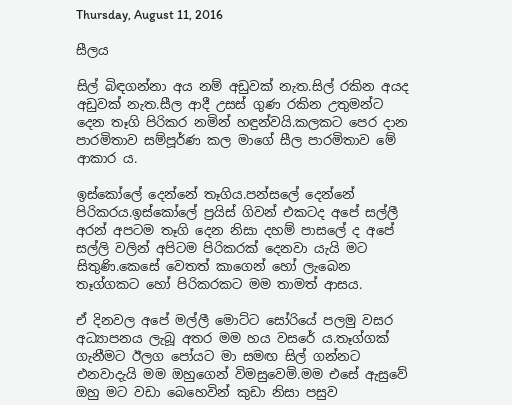Thursday, August 11, 2016

සීලය

සිල් බිඳගන්නා අය නම් අඩුවක් නැත.සිල් රකින අයද අඩුවක් නැත.සීල ආදී උසස් ගුණ රකින උතුමන්ට දෙන තෑගි පිරිකර නමින් හඳුන්වයි.කලකට පෙර දාන පාරමිතාව සම්පූර්ණ කල මාගේ සීල පාරමිතාව මේ ආකාර ය.

ඉස්කෝලේ දෙන්නේ තෑගිය.පන්සලේ දෙන්නේ පිරිකරය.ඉස්කෝලේ ප්‍රයිස් ගිවන් එකටද අපේ සල්ලී අරන් අපටම තෑගි දෙන නිසා දහම් පාසලේ ද අපේ සල්ලි වලින් අපිටම පිරිකරක් දෙනවා යැයි මට සිතුණි.කෙසේ වෙතත් කාගෙන් හෝ ලැබෙන තෑග්ගකට හෝ පිරිකරකට මම තාමත් ආසය.

ඒ දිනවල අපේ මල්ලී මොට්ට සෝරියේ පලමු වසර අධ්‍යාපනය ලැබූ අතර මම හය වසරේ ය.තෑග්ගක් ගැනීමට ඊලග පෝයට මා සමඟ සිල් ගන්නට එනවාදැයි මම ඔහුගෙන් විමසුවෙමි.මම එසේ ඇසුවේ ඔහු මට වඩා බෙහෙවින් කුඩා නිසා පසුව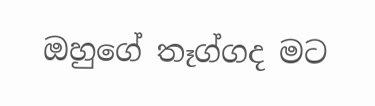ඔහුගේ තෑග්ගද මට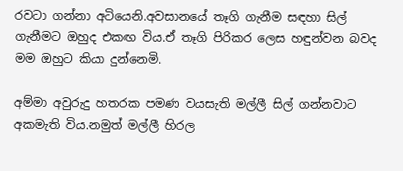රවටා ගන්නා අටියෙනි.අවසානයේ තෑගි ගැනීම සඳහා සිල් ගැනීමට ඔහුද එකඟ විය.ඒ තෑගි පිරිකර ලෙස හඳුන්වන බවද මම ඔහුට කියා දුන්නෙමි.

අම්මා අවුරුදු හතරක පමණ වයසැති මල්ලී සිල් ගන්නවාට අකමැති විය.නමුත් මල්ලී හිරල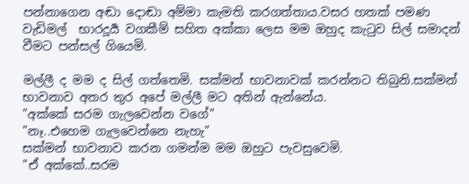පන්නාගෙන අඬා දොඬා අම්මා කැමති කරගත්තාය.වසර හතක් පමණ  වැඩිමල්  භාරදූර්‍ය වගකීම් සහිත අක්කා ලෙස මම ඔහුද කැටුව සිල් සමාදන් වීමට පන්සල් ගියෙමි.

මල්ලී ද මම ද සිල් ගත්තෙමි. සක්මන් භාවනාවක් කරන්නට තිබුනි.සක්මන් භාවනාව අතර තුර අපේ මල්ලී මට අතින් ඇන්නේය.
"අක්කේ සරම ගැලවෙන්න වගේ"
"නෑ..එහෙම ගැලවෙන්නෙ නැහැ"
සක්මන් භාවනාව කරන ගමන්ම මම ඔහුට පැවසුවෙමි.
"ඒ අක්කේ..සරම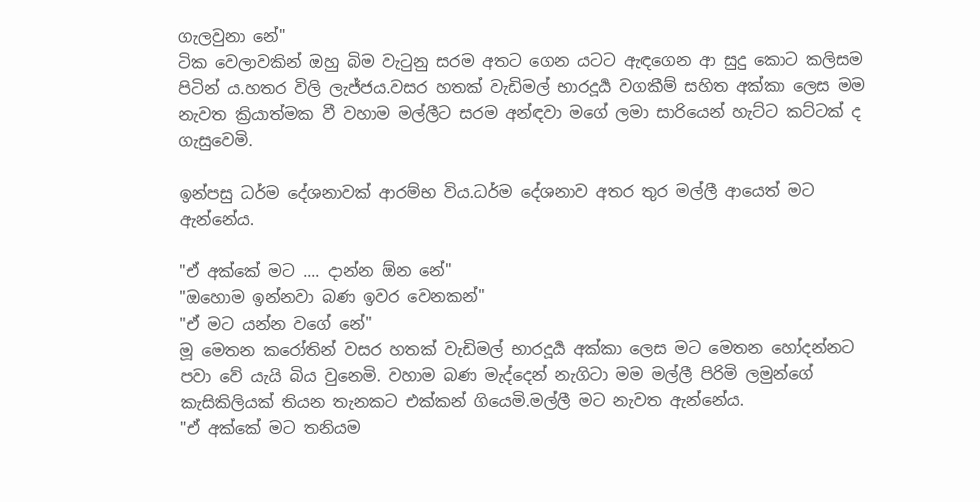ගැලවුනා නේ"
ටික වෙලාවකින් ඔහු බිම වැටුනු සරම අතට ගෙන යටට ඇඳගෙන ආ සුදු කොට කලිසම පිටින් ය.හතර විලි ලැජ්ජය.වසර හතක් වැඩිමල් භාරදූර්‍ය වගකීම් සහිත අක්කා ලෙස මම නැවත ක්‍රියාත්මක වී වහාම මල්ලීට සරම අන්ඳවා මගේ ලමා සාරියෙන් හැට්ට කට්ටක් ද ගැසුවෙමි.

ඉන්පසු ධර්ම දේශනාවක් ආරම්භ විය.ධර්ම දේශනාව අතර තුර මල්ලී ආයෙත් මට ඇන්නේය.

"ඒ අක්කේ මට .... දාන්න ඕන නේ"
"ඔහොම ඉන්නවා බණ ඉවර වෙනකන්"
"ඒ මට යන්න වගේ නේ"
මූ මෙතන කරෝතින් වසර හතක් වැඩිමල් භාරදූර්‍ය අක්කා ලෙස මට මෙතන හෝදන්නට පවා වේ යැයි බිය වුනෙමි. වහාම බණ මැද්දෙන් නැගිටා මම මල්ලී පිරිමි ලමුන්ගේ කැසිකිලියක් තියන තැනකට එක්කන් ගියෙමි.මල්ලී මට නැවත ඇන්නේය.
"ඒ අක්කේ මට තනියම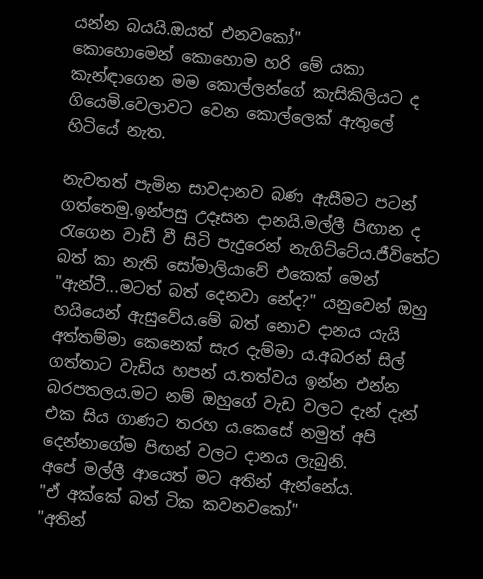යන්න බයයි.ඔයත් එනවකෝ"
කොහොමෙන් කොහොම හරි මේ යකා කැන්ඳාගෙන මම කොල්ලන්ගේ කැසිකිලියට ද ගියෙමි.වෙලාවට වෙන කොල්ලෙක් ඇතුලේ හිටියේ නැත.

නැවතත් පැමින සාවදානව බණ ඇසීමට පටන් ගත්තෙමු.ඉන්පසු උදෑසන දානයි.මල්ලී පිඟාන ද රැගෙන වාඩී වී සිටි පැදුරෙන් නැගිට්ටේය.ජීවිතේට බත් කා නැති සෝමාලියාවේ එකෙක් මෙන් "ඇන්ටී...මටත් බත් දෙනවා නේද?" යනුවෙන් ඔහු හයියෙන් ඇසුවේය.මේ බත් නොව දානය යැයි අත්තම්මා කෙනෙක් සැර දැම්මා ය.අබරන් සිල් ගත්තාට වැඩිය හපන්‍ ය.තත්වය ඉන්න එන්න බරපතලය.මට නම් ඔහුගේ වැඩ වලට දැන් දැන් එක සිය ගාණට තරහ ය.කෙසේ නමුත් අපි දෙන්නාගේම පිඟන් වලට දානය ලැබුනි.
අපේ මල්ලී ආයෙත් මට අතින් ඇන්නේය.
"ඒ අක්කේ බත් ටික කවනවකෝ"
"අතින්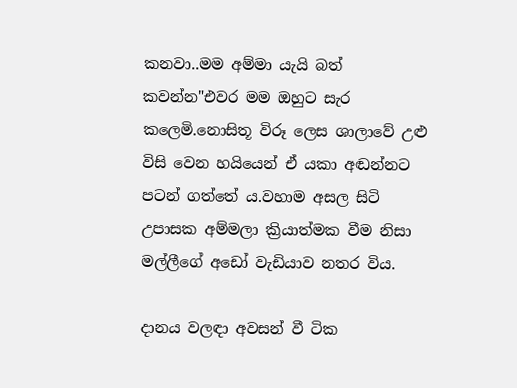කනවා..මම අම්මා යැයි බත් කවන්න"එවර මම ඔහුට සැර කලෙමි.නොසිතූ විරූ ලෙස ශාලාවේ උළු විසි වෙන හයියෙන් ඒ යකා අඬන්නට පටන් ගත්තේ ය.වහාම අසල සිටි උපාසක අම්මලා ක්‍රියාත්මක වීම නිසා මල්ලීගේ අඩෝ වැඩියාව නතර විය.

දානය වලඳා අවසන් වී ටික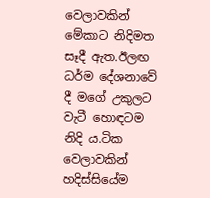වෙලාවකින් මේකාට නිදිමත සෑදී ඇත.ඊලඟ ධර්ම දේශනාවේ දී මගේ උකුලට වැටී හොඳටම නිදි ය.ටික වෙලාවකින් හදිස්සියේම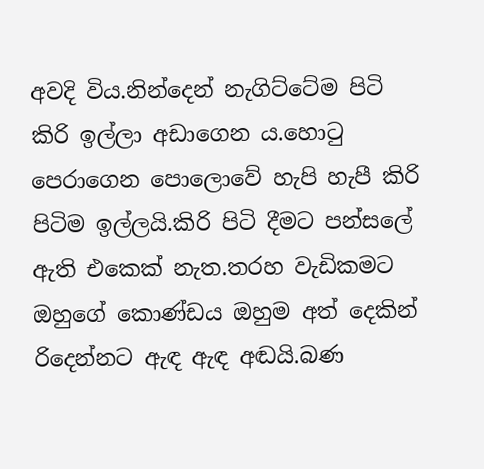අවදි විය.නින්දෙන් නැගිට්ටේම පිටි කිරි ඉල්ලා අඩාගෙන ය.හොටු පෙරාගෙන පොලොවේ හැපි හැපී කිරි පිටිම ඉල්ලයි.කිරි පිටි දීමට පන්සලේ ඇති එකෙක් නැත.තරහ වැඩිකමට ඔහුගේ කොණ්ඩය ඔහුම අත් දෙකින් රිදෙන්නට ඇඳ ඇඳ අඬයි.බණ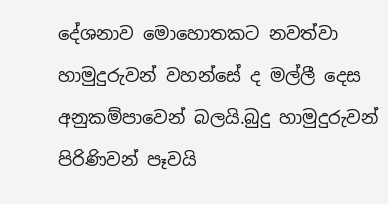දේශනාව මොහොතකට නවත්වා හාමුදුරුවන් වහන්සේ ද මල්ලී දෙස අනුකම්පාවෙන් බලයි.බුදු හාමුදුරුවන් පිරිණිවන් පෑවයි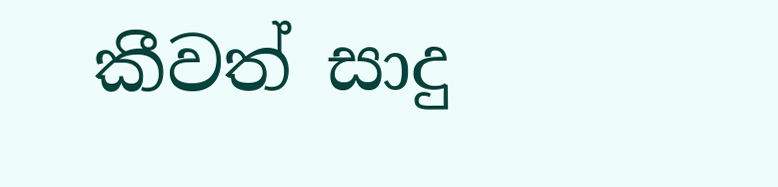කීවත් සාදු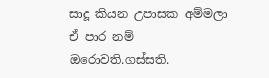සාදූ කියන උපාසක අම්මලා ඒ පාර නම් ඔරොවති.ගස්සති.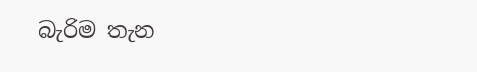බැරිම තැන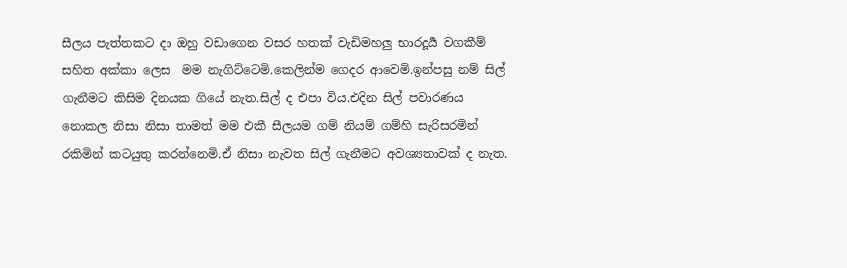සීලය පැත්තකට දා ඔහු වඩාගෙන වසර හතක් වැඩිමහලු භාරදූර්‍ය වගකීම් සහිත අක්කා ලෙස  මම නැගිට්ටෙමි.කෙලින්ම ගෙදර ආවෙමි.ඉන්පසු නම් සිල් ගැනීමට කිසිම දිනයක ගියේ නැත.සිල් ද එපා විය.එදින සිල් පවාරණය නොකල නිසා නිසා තාමත් මම එකී සීලයම ගම් නියම් ගම්හි සැරිසරමින් රකිමින් කටයුතු කරන්නෙමි.ඒ නිසා නැවත සිල් ගැනීමට අවශ්‍යතාවක් ද නැත.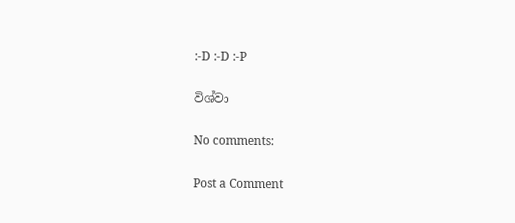:-D :-D :-P

විශ්වා

No comments:

Post a Comment